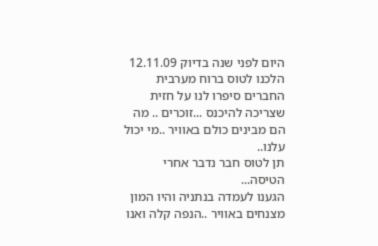היום לפני שנה בדיוק 12.11.09
הלכנו לטוס ברוח מערבית
החברים סיפרו לנו על חזית שצריכה להיכנס ...זוכרים .. מה הם מבינים כולם באוויר ..מי יכול עלנו..
תן לטוס חבר נדבר אחרי הטיסה...
הגענו לעמדה בנתניה והיו המון מצנחים באוויר ..הנפה קלה ואנו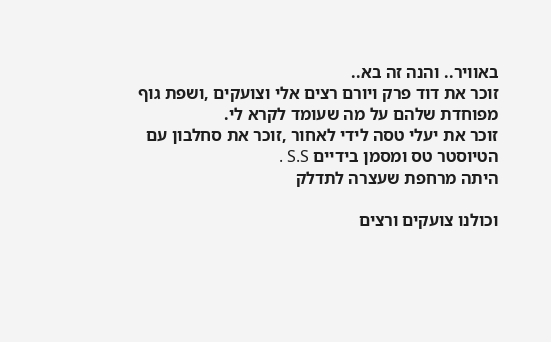באוויר.. והנה זה בא..
זוכר את דוד פרק ויורם רצים אלי וצועקים ,ושפת גוף מפוחדת שלהם על מה שעומד לקרא לי.
זוכר את יעלי טסה לידי לאחור ,זוכר את סחלבון עם הטיוסטר טס ומסמן בידיים S.S .
היתה מרחפת שעצרה לתדלק

וכולנו צועקים ורצים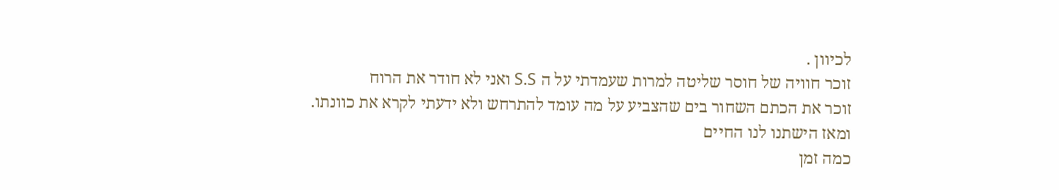לכיוון .
זוכר חוויה של חוסר שליטה למרות שעמדתי על ה S.S ואני לא חודר את הרוח
זוכר את הכתם השחור בים שהצביע על מה עומד להתרחש ולא ידעתי לקרא את כוונתו.
ומאז הישתנו לנו החיים
כמה זמן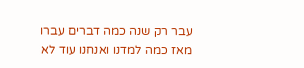עבר רק שנה כמה דברים עברו מאז כמה למדנו ואנחנו עוד לא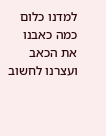למדנו כלום
כמה כאבנו את הכאב ועצרנו לחשוב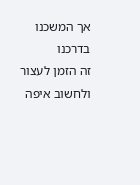אך המשכנו בדרכנו
זה הזמן לעצור ולחשוב איפה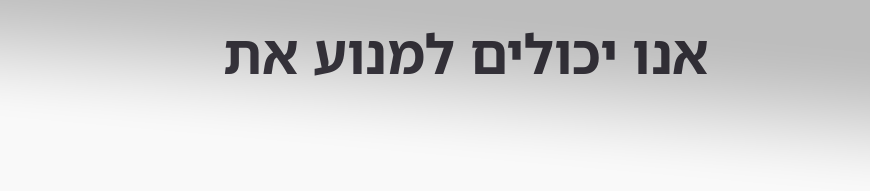אנו יכולים למנוע את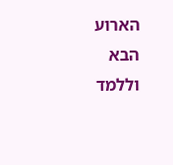הארוע הבא וללמד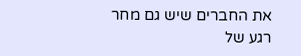את החברים שיש גם מחר
רגע של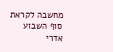מחשבה לקראת סוף השבוע
אדרי